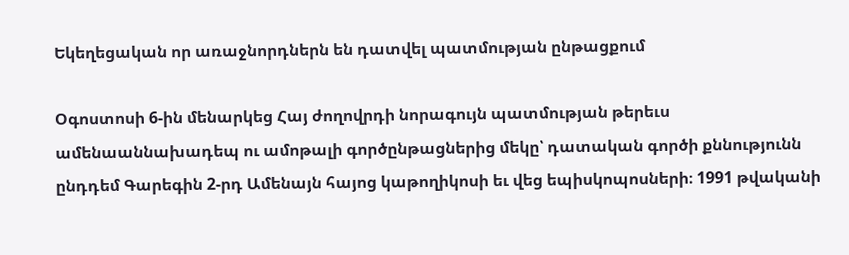Եկեղեցական որ առաջնորդներն են դատվել պատմության ընթացքում

Օգոստոսի 6-ին մենարկեց Հայ ժողովրդի նորագույն պատմության թերեւս ամենաաննախադեպ ու ամոթալի գործընթացներից մեկը՝ դատական գործի քննությունն ընդդեմ Գարեգին 2-րդ Ամենայն հայոց կաթողիկոսի եւ վեց եպիսկոպոսների։ 1991 թվականի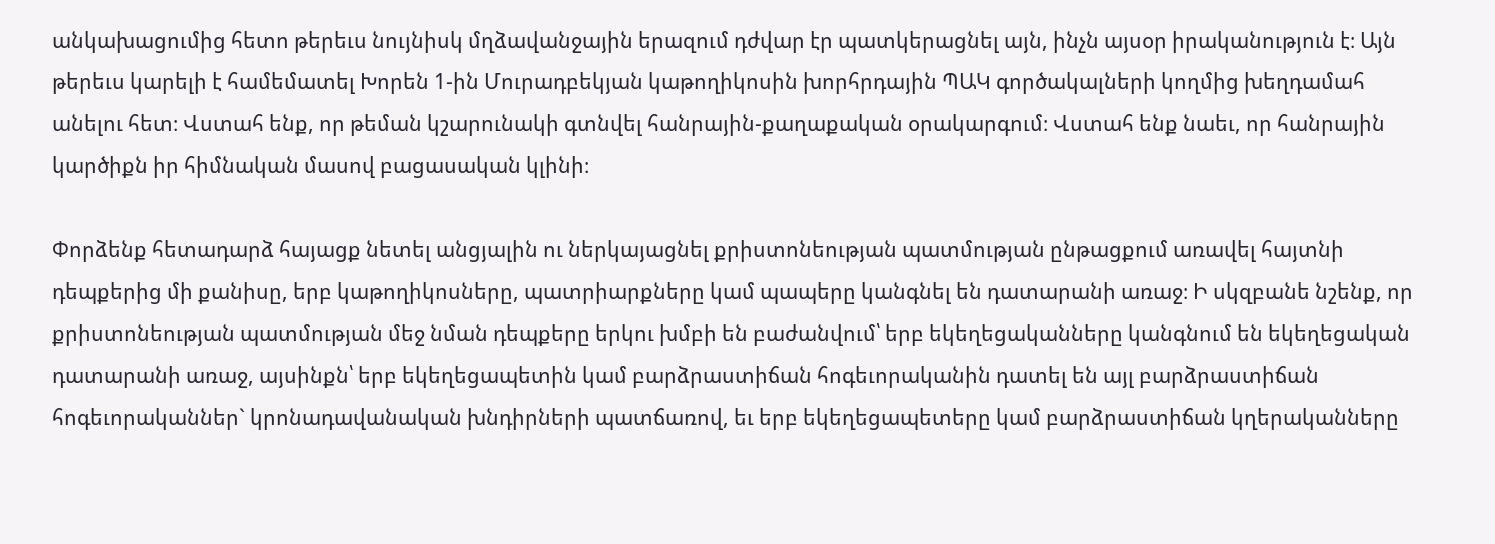անկախացումից հետո թերեւս նույնիսկ մղձավանջային երազում դժվար էր պատկերացնել այն, ինչն այսօր իրականություն է։ Այն թերեւս կարելի է համեմատել Խորեն 1-ին Մուրադբեկյան կաթողիկոսին խորհրդային ՊԱԿ գործակալների կողմից խեղդամահ անելու հետ։ Վստահ ենք, որ թեման կշարունակի գտնվել հանրային-քաղաքական օրակարգում։ Վստահ ենք նաեւ, որ հանրային կարծիքն իր հիմնական մասով բացասական կլինի։

Փորձենք հետադարձ հայացք նետել անցյալին ու ներկայացնել քրիստոնեության պատմության ընթացքում առավել հայտնի դեպքերից մի քանիսը, երբ կաթողիկոսները, պատրիարքները կամ պապերը կանգնել են դատարանի առաջ։ Ի սկզբանե նշենք, որ քրիստոնեության պատմության մեջ նման դեպքերը երկու խմբի են բաժանվում՝ երբ եկեղեցականները կանգնում են եկեղեցական դատարանի առաջ, այսինքն՝ երբ եկեղեցապետին կամ բարձրաստիճան հոգեւորականին դատել են այլ բարձրաստիճան հոգեւորականներ` կրոնադավանական խնդիրների պատճառով, եւ երբ եկեղեցապետերը կամ բարձրաստիճան կղերականները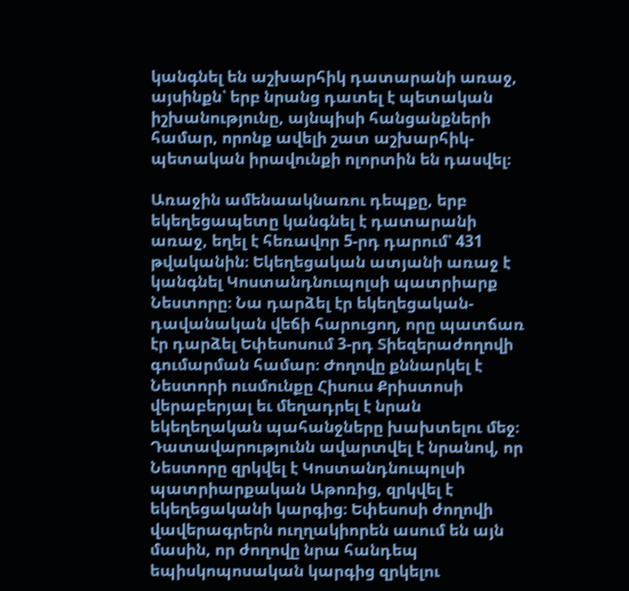կանգնել են աշխարհիկ դատարանի առաջ, այսինքն՝ երբ նրանց դատել է պետական իշխանությունը, այնպիսի հանցանքների համար, որոնք ավելի շատ աշխարհիկ-պետական իրավունքի ոլորտին են դասվել։

Առաջին ամենաակնառու դեպքը, երբ եկեղեցապետը կանգնել է դատարանի առաջ, եղել է հեռավոր 5-րդ դարում՝ 431 թվականին։ Եկեղեցական ատյանի առաջ է կանգնել Կոստանդնուպոլսի պատրիարք Նեստորը։ Նա դարձել էր եկեղեցական-դավանական վեճի հարուցող, որը պատճառ էր դարձել Եփեսոսում 3-րդ Տիեզերաժողովի գումարման համար։ Ժողովը քննարկել է Նեստորի ուսմունքը Հիսուս Քրիստոսի վերաբերյալ եւ մեղադրել է նրան եկեղեղական պահանջները խախտելու մեջ։ Դատավարությունն ավարտվել է նրանով, որ Նեստորը զրկվել է Կոստանդնուպոլսի պատրիարքական Աթոռից, զրկվել է եկեղեցականի կարգից։ Եփեսոսի ժողովի վավերագրերն ուղղակիորեն ասում են այն մասին, որ ժողովը նրա հանդեպ եպիսկոպոսական կարգից զրկելու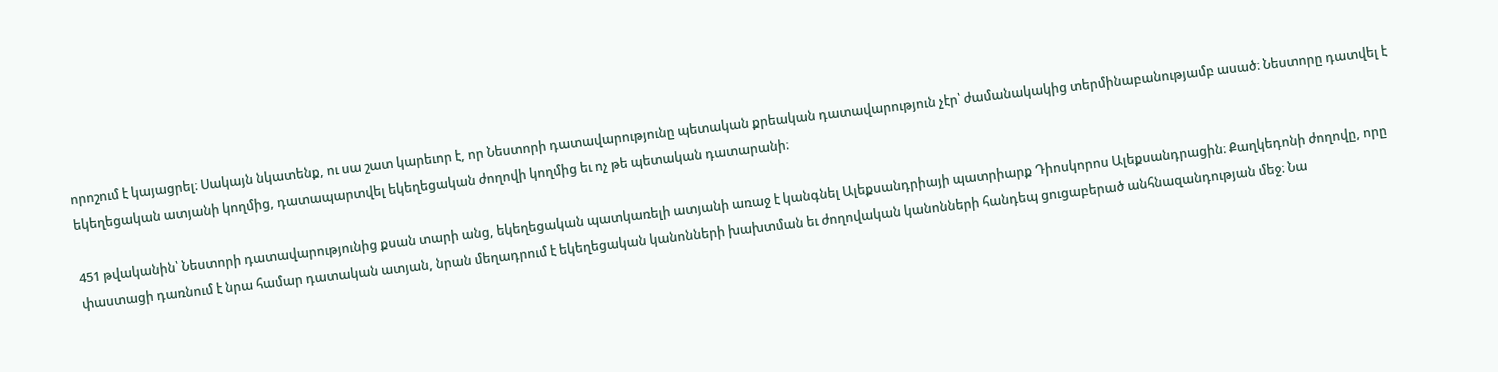որոշում է կայացրել։ Սակայն նկատենք, ու սա շատ կարեւոր է, որ Նեստորի դատավարությունը պետական քրեական դատավարություն չէր՝ ժամանակակից տերմինաբանությամբ ասած։ Նեստորը դատվել է եկեղեցական ատյանի կողմից, դատապարտվել եկեղեցական ժողովի կողմից եւ ոչ թե պետական դատարանի։

451 թվականին՝ Նեստորի դատավարությունից քսան տարի անց, եկեղեցական պատկառելի ատյանի առաջ է կանգնել Ալեքսանդրիայի պատրիարք Դիոսկորոս Ալեքսանդրացին։ Քաղկեդոնի ժողովը, որը փաստացի դառնում է նրա համար դատական ատյան, նրան մեղադրում է եկեղեցական կանոնների խախտման եւ ժողովական կանոնների հանդեպ ցուցաբերած անհնազանդության մեջ։ Նա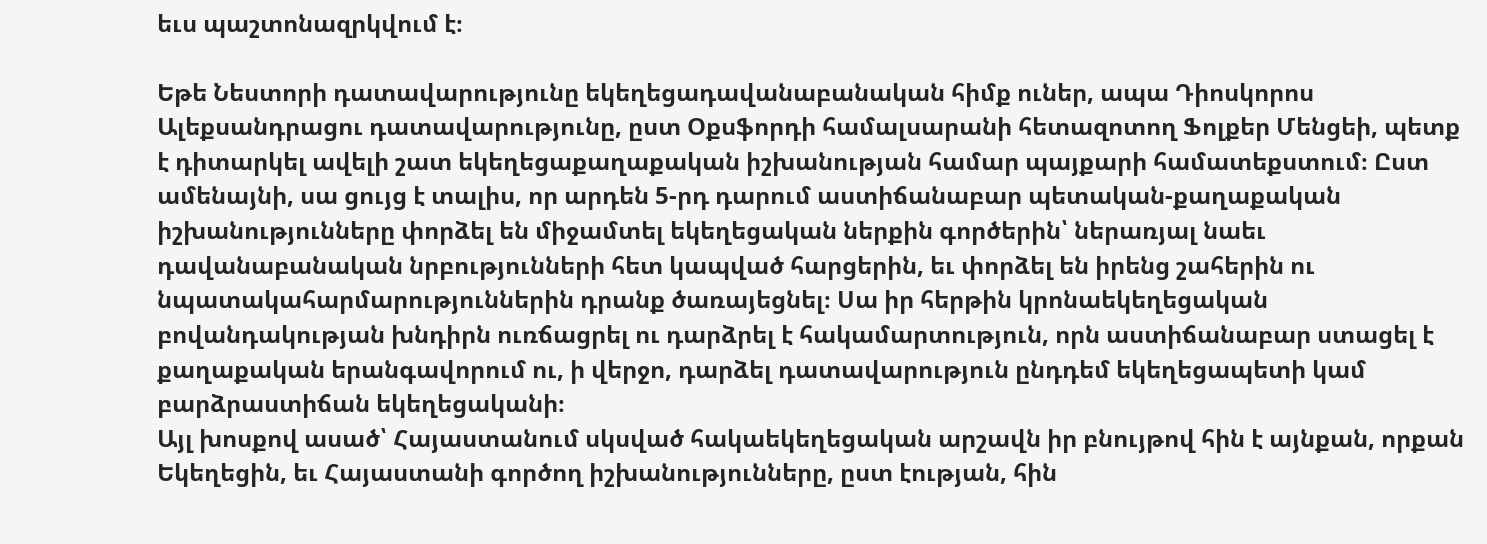եւս պաշտոնազրկվում է։

Եթե Նեստորի դատավարությունը եկեղեցադավանաբանական հիմք ուներ, ապա Դիոսկորոս Ալեքսանդրացու դատավարությունը, ըստ Օքսֆորդի համալսարանի հետազոտող Ֆոլքեր Մենցեի, պետք է դիտարկել ավելի շատ եկեղեցաքաղաքական իշխանության համար պայքարի համատեքստում։ Ըստ ամենայնի, սա ցույց է տալիս, որ արդեն 5-րդ դարում աստիճանաբար պետական-քաղաքական իշխանությունները փորձել են միջամտել եկեղեցական ներքին գործերին՝ ներառյալ նաեւ դավանաբանական նրբությունների հետ կապված հարցերին, եւ փորձել են իրենց շահերին ու նպատակահարմարություններին դրանք ծառայեցնել։ Սա իր հերթին կրոնաեկեղեցական բովանդակության խնդիրն ուռճացրել ու դարձրել է հակամարտություն, որն աստիճանաբար ստացել է քաղաքական երանգավորում ու, ի վերջո, դարձել դատավարություն ընդդեմ եկեղեցապետի կամ բարձրաստիճան եկեղեցականի։
Այլ խոսքով ասած՝ Հայաստանում սկսված հակաեկեղեցական արշավն իր բնույթով հին է այնքան, որքան Եկեղեցին, եւ Հայաստանի գործող իշխանությունները, ըստ էության, հին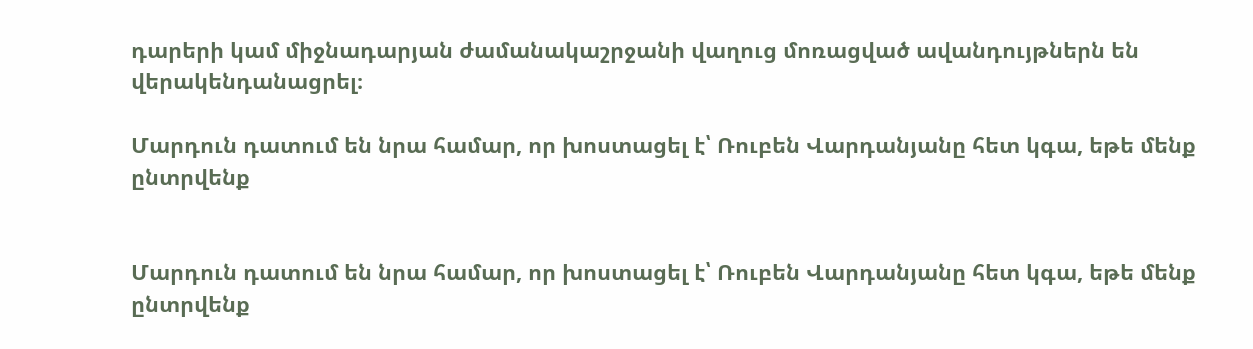դարերի կամ միջնադարյան ժամանակաշրջանի վաղուց մոռացված ավանդույթներն են վերակենդանացրել։

Մարդուն դատում են նրա համար, որ խոստացել է՝ Ռուբեն Վարդանյանը հետ կգա, եթե մենք ընտրվենք


Մարդուն դատում են նրա համար, որ խոստացել է՝ Ռուբեն Վարդանյանը հետ կգա, եթե մենք ընտրվենք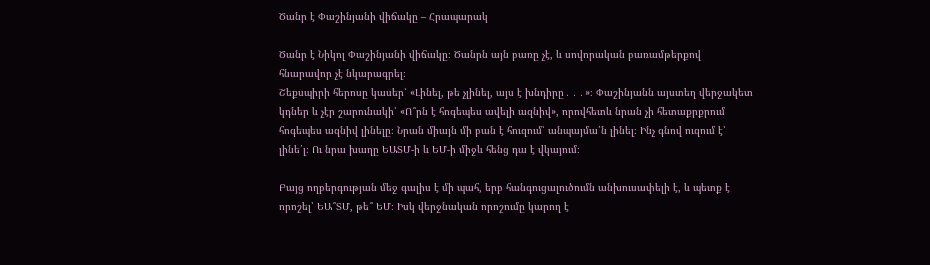Ծանր է Փաշինյանի վիճակը – Հրապարակ

Ծանր է Նիկոլ Փաշինյանի վիճակը։ Ծանրն այն բառը չէ, և սովորական բառամթերքով հնարավոր չէ նկարագրել։
Շեքսպիրի հերոսը կասեր՝ «Լինել, թե չլինել, այս է խնդիրը․․․»։ Փաշինյանն այստեղ վերջակետ կդներ և չէր շարունակի՝ «Ո՞րն է հոգեպես ավելի ազնիվ», որովհետև նրան չի հետաքրքրում հոգեպես ազնիվ լինելը։ Նրան միայն մի բան է հուզում՝ անպայմա՛ն լինել։ Ինչ գնով ուզում է՝ լինե՛լ։ Ու նրա խաղը ԵԱՏՄ-ի և ԵՄ-ի միջև հենց դա է վկայում։

Բայց ողբերգության մեջ գալիս է մի պահ, երբ հանգուցալուծումն անխուսափելի է, և պետք է որոշել՝ ԵԱ՞ՏՄ, թե՞ ԵՄ։ Իսկ վերջնական որոշումը կարող է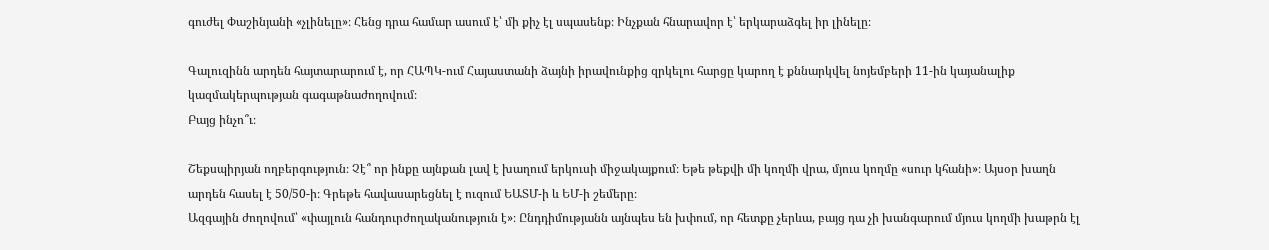գուժել Փաշինյանի «չլինելը»։ Հենց դրա համար ասում է՝ մի քիչ էլ սպասենք։ Ինչքան հնարավոր է՝ երկարաձգել իր լինելը։

Գալուզինն արդեն հայտարարում է, որ ՀԱՊԿ-ում Հայաստանի ձայնի իրավունքից զրկելու հարցը կարող է քննարկվել նոյեմբերի 11-ին կայանալիք կազմակերպության գագաթնաժողովում։
Բայց ինչո՞ւ։

Շեքսպիրյան ողբերգություն։ Չէ՞ որ ինքը այնքան լավ է խաղում երկուսի միջակայքում։ Եթե թեքվի մի կողմի վրա, մյուս կողմը «սուր կհանի»։ Այսօր խաղն արդեն հասել է 50/50-ի։ Գրեթե հավասարեցնել է ուզում ԵԱՏՄ-ի և ԵՄ-ի շեմերը։
Ազգային ժողովում՝ «փայլուն հանդուրժողականություն է»։ Ընդդիմությանն այնպես են խփում, որ հետքը չերևա, բայց դա չի խանգարում մյուս կողմի խաթրն էլ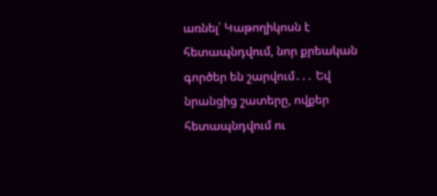առնել՝ Կաթողիկոսն է հետապնդվում, նոր քրեական գործեր են շարվում․․․ Եվ նրանցից շատերը, ովքեր հետապնդվում ու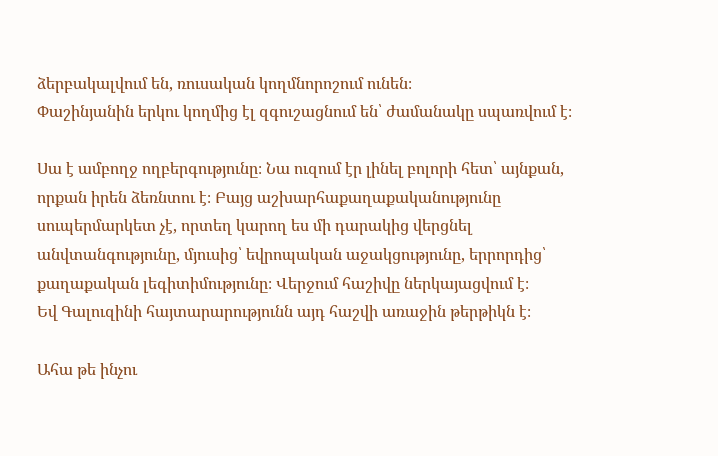ձերբակալվում են, ռուսական կողմնորոշում ունեն։
Փաշինյանին երկու կողմից էլ զգուշացնում են՝ ժամանակը սպառվում է։

Սա է ամբողջ ողբերգությունը։ Նա ուզում էր լինել բոլորի հետ՝ այնքան, որքան իրեն ձեռնտու է։ Բայց աշխարհաքաղաքականությունը սուպերմարկետ չէ, որտեղ կարող ես մի դարակից վերցնել անվտանգությունը, մյուսից՝ եվրոպական աջակցությունը, երրորդից՝ քաղաքական լեգիտիմությունը։ Վերջում հաշիվը ներկայացվում է։
Եվ Գալուզինի հայտարարությունն այդ հաշվի առաջին թերթիկն է։

Ահա թե ինչու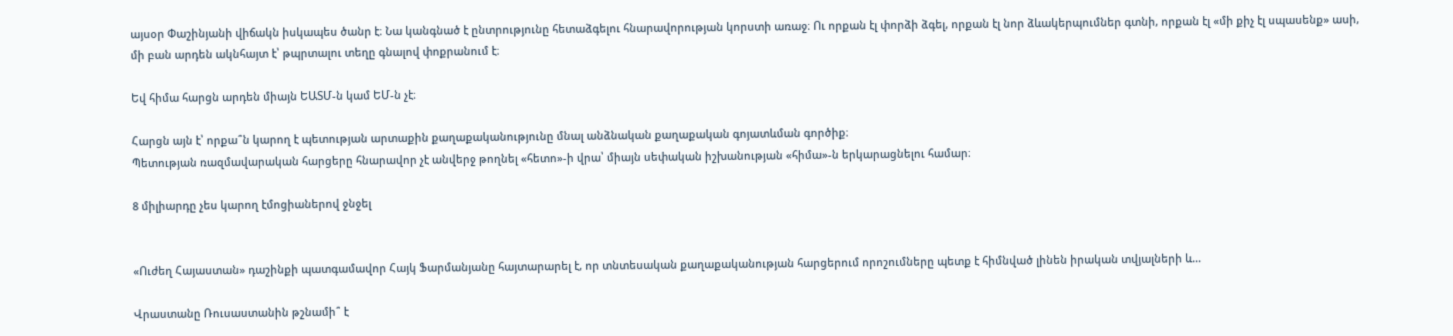այսօր Փաշինյանի վիճակն իսկապես ծանր է։ Նա կանգնած է ընտրությունը հետաձգելու հնարավորության կորստի առաջ։ Ու որքան էլ փորձի ձգել, որքան էլ նոր ձևակերպումներ գտնի, որքան էլ «մի քիչ էլ սպասենք» ասի, մի բան արդեն ակնհայտ է՝ թպրտալու տեղը գնալով փոքրանում է։

Եվ հիմա հարցն արդեն միայն ԵԱՏՄ-ն կամ ԵՄ-ն չէ։

Հարցն այն է՝ որքա՞ն կարող է պետության արտաքին քաղաքականությունը մնալ անձնական քաղաքական գոյատևման գործիք։
Պետության ռազմավարական հարցերը հնարավոր չէ անվերջ թողնել «հետո»-ի վրա՝ միայն սեփական իշխանության «հիմա»-ն երկարացնելու համար։

8 միլիարդը չես կարող էմոցիաներով ջնջել


«Ուժեղ Հայաստան» դաշինքի պատգամավոր Հայկ Ֆարմանյանը հայտարարել է, որ տնտեսական քաղաքականության հարցերում որոշումները պետք է հիմնված լինեն իրական տվյալների և…

Վրաստանը Ռուսաստանին թշնամի՞ է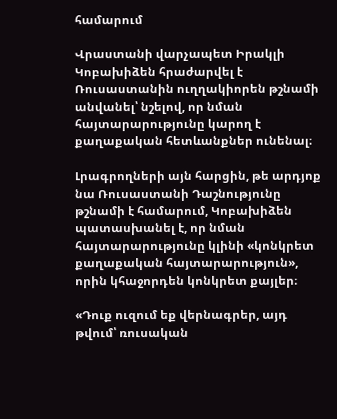համարում

Վրաստանի վարչապետ Իրակլի Կոբախիձեն հրաժարվել է Ռուսաստանին ուղղակիորեն թշնամի անվանել՝ նշելով, որ նման հայտարարությունը կարող է քաղաքական հետևանքներ ունենալ։

Լրագրողների այն հարցին, թե արդյոք նա Ռուսաստանի Դաշնությունը թշնամի է համարում, Կոբախիձեն պատասխանել է, որ նման հայտարարությունը կլինի «կոնկրետ քաղաքական հայտարարություն», որին կհաջորդեն կոնկրետ քայլեր։

«Դուք ուզում եք վերնագրեր, այդ թվում՝ ռուսական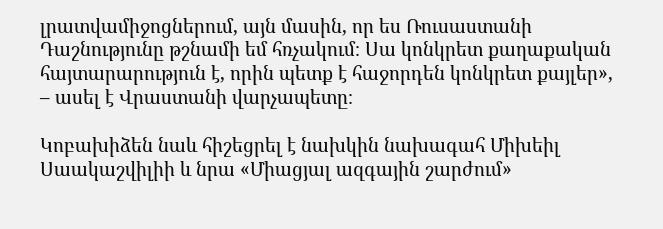լրատվամիջոցներում, այն մասին, որ ես Ռուսաստանի Դաշնությունը թշնամի եմ հռչակում։ Սա կոնկրետ քաղաքական հայտարարություն է, որին պետք է հաջորդեն կոնկրետ քայլեր», – ասել է Վրաստանի վարչապետը։

Կոբախիձեն նաև հիշեցրել է նախկին նախագահ Միխեիլ Սաակաշվիլիի և նրա «Միացյալ ազգային շարժում»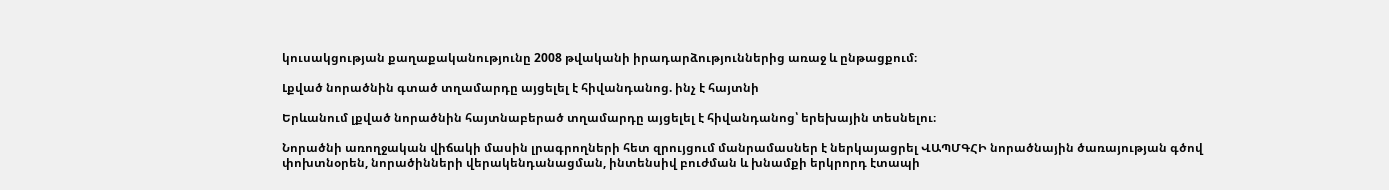կուսակցության քաղաքականությունը 2008 թվականի իրադարձություններից առաջ և ընթացքում։

Լքված նորածնին գտած տղամարդը այցելել է հիվանդանոց. ինչ է հայտնի

Երևանում լքված նորածնին հայտնաբերած տղամարդը այցելել է հիվանդանոց՝ երեխային տեսնելու։

Նորածնի առողջական վիճակի մասին լրագրողների հետ զրույցում մանրամասներ է ներկայացրել ՎԱՊՄԳՀԻ նորածնային ծառայության գծով փոխտնօրեն, նորածինների վերակենդանացման, ինտենսիվ բուժման և խնամքի երկրորդ էտապի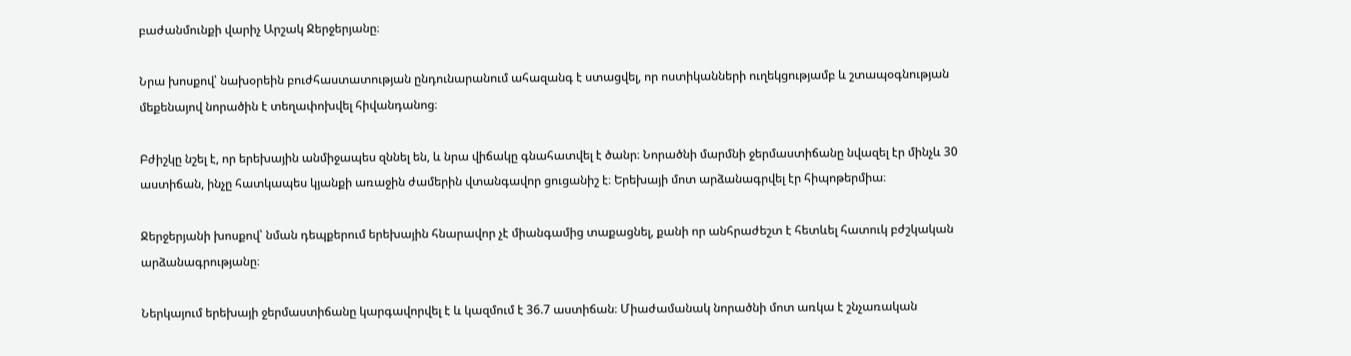բաժանմունքի վարիչ Արշակ Ջերջերյանը։

Նրա խոսքով՝ նախօրեին բուժհաստատության ընդունարանում ահազանգ է ստացվել, որ ոստիկանների ուղեկցությամբ և շտապօգնության մեքենայով նորածին է տեղափոխվել հիվանդանոց։

Բժիշկը նշել է, որ երեխային անմիջապես զննել են, և նրա վիճակը գնահատվել է ծանր։ Նորածնի մարմնի ջերմաստիճանը նվազել էր մինչև 30 աստիճան, ինչը հատկապես կյանքի առաջին ժամերին վտանգավոր ցուցանիշ է։ Երեխայի մոտ արձանագրվել էր հիպոթերմիա։

Ջերջերյանի խոսքով՝ նման դեպքերում երեխային հնարավոր չէ միանգամից տաքացնել, քանի որ անհրաժեշտ է հետևել հատուկ բժշկական արձանագրությանը։

Ներկայում երեխայի ջերմաստիճանը կարգավորվել է և կազմում է 36.7 աստիճան։ Միաժամանակ նորածնի մոտ առկա է շնչառական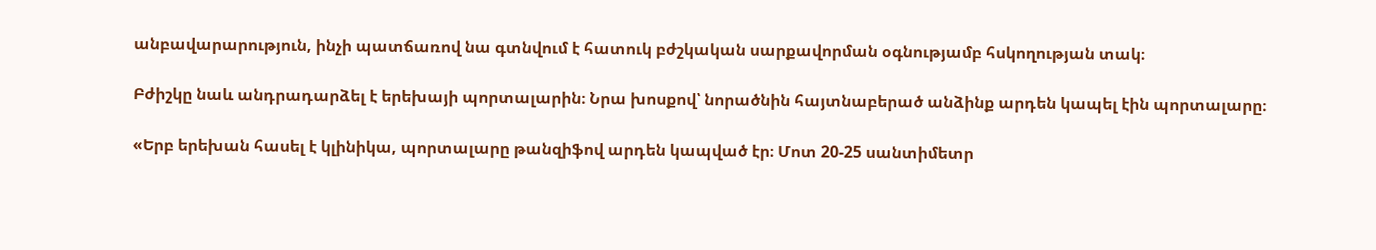անբավարարություն, ինչի պատճառով նա գտնվում է հատուկ բժշկական սարքավորման օգնությամբ հսկողության տակ։

Բժիշկը նաև անդրադարձել է երեխայի պորտալարին։ Նրա խոսքով՝ նորածնին հայտնաբերած անձինք արդեն կապել էին պորտալարը։

«Երբ երեխան հասել է կլինիկա, պորտալարը թանզիֆով արդեն կապված էր։ Մոտ 20-25 սանտիմետր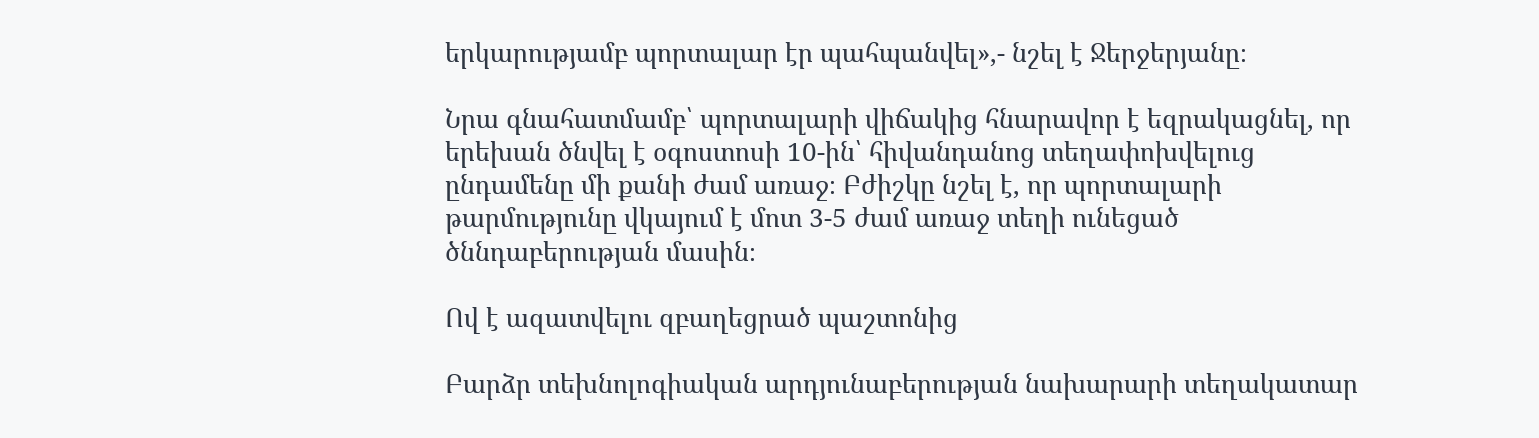երկարությամբ պորտալար էր պահպանվել»,- նշել է Ջերջերյանը։

Նրա գնահատմամբ՝ պորտալարի վիճակից հնարավոր է եզրակացնել, որ երեխան ծնվել է օգոստոսի 10-ին՝ հիվանդանոց տեղափոխվելուց ընդամենը մի քանի ժամ առաջ։ Բժիշկը նշել է, որ պորտալարի թարմությունը վկայում է մոտ 3-5 ժամ առաջ տեղի ունեցած ծննդաբերության մասին։

Ով է ազատվելու զբաղեցրած պաշտոնից

Բարձր տեխնոլոգիական արդյունաբերության նախարարի տեղակատար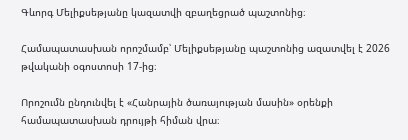Գևորգ Մելիքսեթյանը կազատվի զբաղեցրած պաշտոնից։

Համապատասխան որոշմամբ՝ Մելիքսեթյանը պաշտոնից ազատվել է 2026 թվականի օգոստոսի 17-ից։

Որոշումն ընդունվել է «Հանրային ծառայության մասին» օրենքի համապատասխան դրույթի հիման վրա։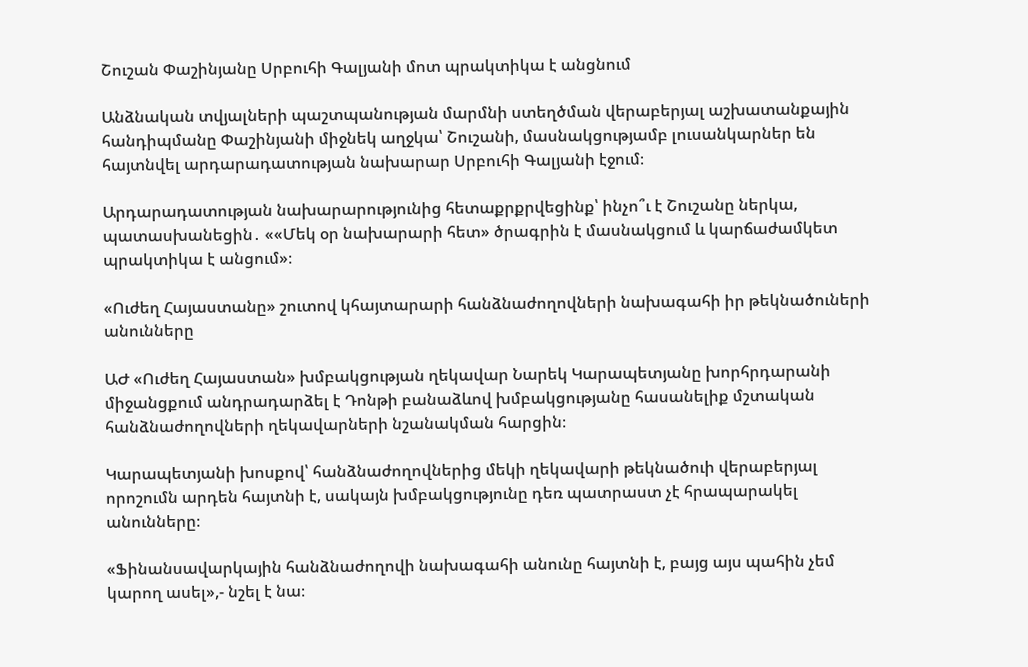Շուշան Փաշինյանը Սրբուհի Գալյանի մոտ պրակտիկա է անցնում

Անձնական տվյալների պաշտպանության մարմնի ստեղծման վերաբերյալ աշխատանքային հանդիպմանը Փաշինյանի միջնեկ աղջկա՝ Շուշանի, մասնակցությամբ լուսանկարներ են հայտնվել արդարադատության նախարար Սրբուհի Գալյանի էջում։

Արդարադատության նախարարությունից հետաքրքրվեցինք՝ ինչո՞ւ է Շուշանը ներկա, պատասխանեցին․ ««Մեկ օր նախարարի հետ» ծրագրին է մասնակցում և կարճաժամկետ պրակտիկա է անցում»։

«Ուժեղ Հայաստանը» շուտով կհայտարարի հանձնաժողովների նախագահի իր թեկնածուների անունները

ԱԺ «Ուժեղ Հայաստան» խմբակցության ղեկավար Նարեկ Կարապետյանը խորհրդարանի միջանցքում անդրադարձել է Դոնթի բանաձևով խմբակցությանը հասանելիք մշտական հանձնաժողովների ղեկավարների նշանակման հարցին։

Կարապետյանի խոսքով՝ հանձնաժողովներից մեկի ղեկավարի թեկնածուի վերաբերյալ որոշումն արդեն հայտնի է, սակայն խմբակցությունը դեռ պատրաստ չէ հրապարակել անունները։

«Ֆինանսավարկային հանձնաժողովի նախագահի անունը հայտնի է, բայց այս պահին չեմ կարող ասել»,- նշել է նա։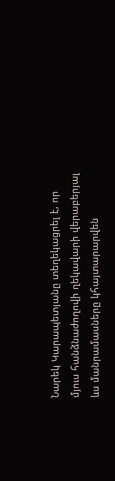Նարեկ Կարապետյանը տեղեկացրել է, որ մյուս հանձնաժողովի ղեկավարի վերաբերյալ ևս մանրամասները կհայտարարվեն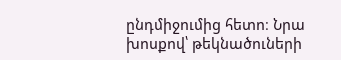ընդմիջումից հետո։ Նրա խոսքով՝ թեկնածուների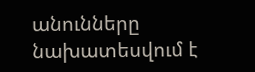անունները նախատեսվում է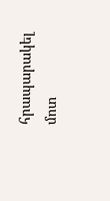հրապարակել մոտ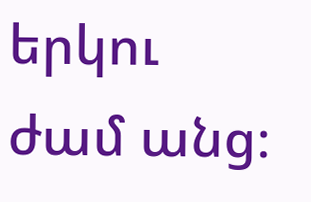երկու ժամ անց։